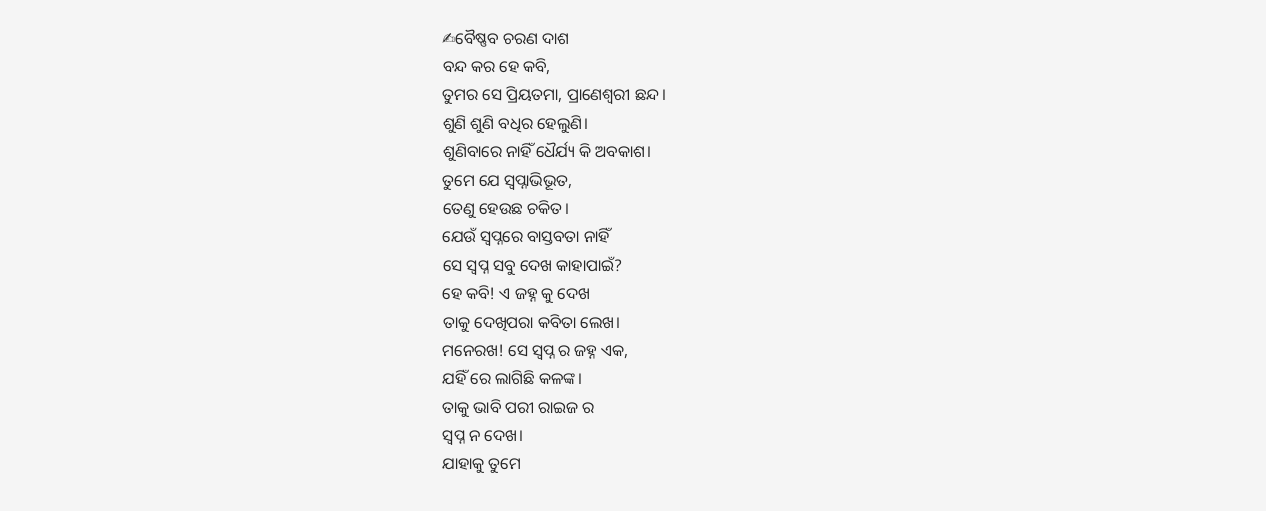✍ବୈଷ୍ଣବ ଚରଣ ଦାଶ
ବନ୍ଦ କର ହେ କବି,
ତୁମର ସେ ପ୍ରିୟତମା, ପ୍ରାଣେଶ୍ୱରୀ ଛନ୍ଦ।
ଶୁଣି ଶୁଣି ବଧିର ହେଲୁଣି।
ଶୁଣିବାରେ ନାହିଁ ଧୈର୍ଯ୍ୟ କି ଅବକାଶ।
ତୁମେ ଯେ ସ୍ୱପ୍ନାଭିଭୂତ,
ତେଣୁ ହେଉଛ ଚକିତ।
ଯେଉଁ ସ୍ୱପ୍ନରେ ବାସ୍ତବତା ନାହିଁ
ସେ ସ୍ବପ୍ନ ସବୁ ଦେଖ କାହାପାଇଁ?
ହେ କବି! ଏ ଜହ୍ନ କୁ ଦେଖ
ତାକୁ ଦେଖିପରା କବିତା ଲେଖ।
ମନେରଖ! ସେ ସ୍ବପ୍ନ ର ଜହ୍ନ ଏକ,
ଯହିଁ ରେ ଲାଗିଛି କଳଙ୍କ।
ତାକୁ ଭାବି ପରୀ ରାଇଜ ର
ସ୍ବପ୍ନ ନ ଦେଖ।
ଯାହାକୁ ତୁମେ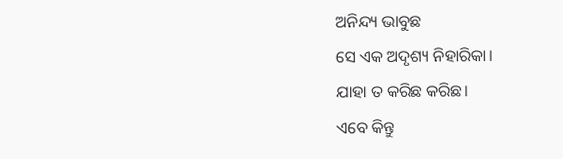ଅନିନ୍ଦ୍ୟ ଭାବୁଛ
ସେ ଏକ ଅଦୃଶ୍ୟ ନିହାରିକା।
ଯାହା ତ କରିଛ କରିଛ।
ଏବେ କିନ୍ତୁ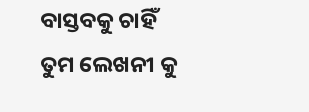ବାସ୍ତବକୁ ଚାହିଁ
ତୁମ ଲେଖନୀ କୁ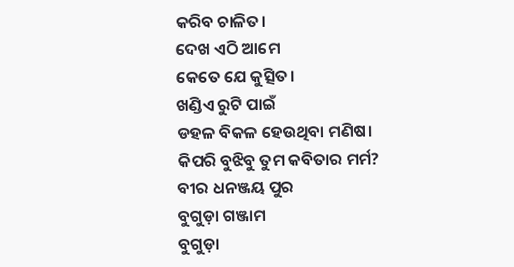କରିବ ଚାଳିତ।
ଦେଖ ଏଠି ଆମେ
କେତେ ଯେ କୁତ୍ସିତ।
ଖଣ୍ଡିଏ ରୁଟି ପାଇଁ
ଡହଳ ବିକଳ ହେଉଥିବା ମଣିଷ।
କିପରି ବୁଝିବୁ ତୁମ କବିତାର ମର୍ମ?
ବୀର ଧନଞ୍ଜୟ ପୁର
ବୁଗୁଡ଼ା ଗଞ୍ଜାମ
ବୁଗୁଡ଼ା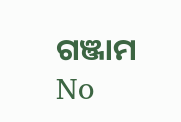ଗଞ୍ଜାମ
No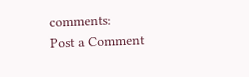comments:
Post a Comment